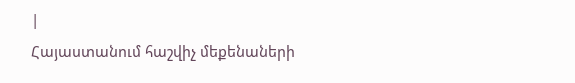|
Հայաստանում հաշվիչ մեքենաների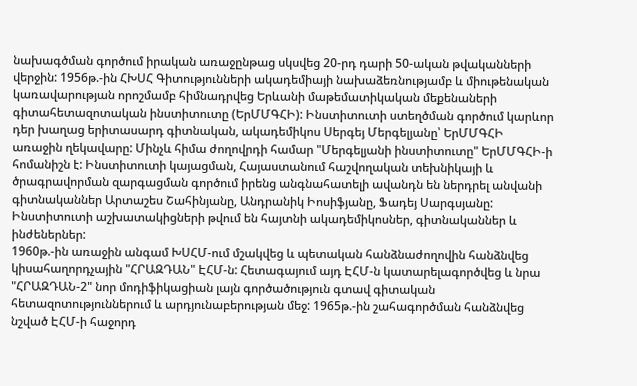նախագծման գործում իրական առաջընթաց սկսվեց 20-րդ դարի 50-ական թվականների վերջին: 1956թ.-ին ՀԽՍՀ Գիտությունների ակադեմիայի նախաձեռնությամբ և միութենական կառավարության որոշմամբ հիմնադրվեց Երևանի մաթեմատիկական մեքենաների գիտահետազոտական ինստիտուտը (ԵրՄՄԳՀԻ): Ինստիտուտի ստեղծման գործում կարևոր դեր խաղաց երիտասարդ գիտնական, ակադեմիկոս Սերգեյ Մերգելյանը՝ ԵրՄՄԳՀԻ առաջին ղեկավարը: Մինչև հիմա ժողովրդի համար "Մերգելյանի ինստիտուտը" ԵրՄՄԳՀԻ-ի հոմանիշն է: Ինստիտուտի կայացման, Հայաստանում հաշվողական տեխնիկայի և ծրագրավորման զարգացման գործում իրենց անգնահատելի ավանդն են ներդրել անվանի գիտնականներ Արտաշես Շահինյանը, Անդրանիկ Իոսիֆյանը, Ֆադեյ Սարգսյանը: Ինստիտուտի աշխատակիցների թվում են հայտնի ակադեմիկոսներ, գիտնականներ և ինժեներներ:
1960թ.-ին առաջին անգամ ԽՍՀՄ-ում մշակվեց և պետական հանձնաժողովին հանձնվեց կիսահաղորդչային "ՀՐԱԶԴԱՆ" ԷՀՄ-ն: Հետագայում այդ ԷՀՄ-ն կատարելագործվեց և նրա "ՀՐԱԶԴԱՆ-2" նոր մոդիֆիկացիան լայն գործածություն գտավ գիտական հետազոտություններում և արդյունաբերության մեջ: 1965թ.-ին շահագործման հանձնվեց նշված ԷՀՄ-ի հաջորդ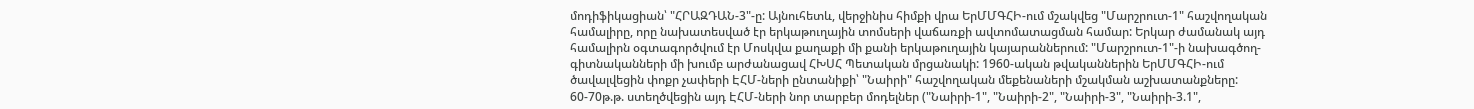մոդիֆիկացիան՝ "ՀՐԱԶԴԱՆ-3"-ը: Այնուհետև, վերջինիս հիմքի վրա ԵրՄՄԳՀԻ-ում մշակվեց "Մարշրուտ-1" հաշվողական համալիրը, որը նախատեսված էր երկաթուղային տոմսերի վաճառքի ավտոմատացման համար: Երկար ժամանակ այդ համալիրն օգտագործվում էր Մոսկվա քաղաքի մի քանի երկաթուղային կայարաններում: "Մարշրուտ-1"-ի նախագծող-գիտնականների մի խումբ արժանացավ ՀԽՍՀ Պետական մրցանակի: 1960-ական թվականներին ԵրՄՄԳՀԻ-ում ծավալվեցին փոքր չափերի ԷՀՄ-ների ընտանիքի՝ "Նաիրի" հաշվողական մեքենաների մշակման աշխատանքները: 60-70թ.թ. ստեղծվեցին այդ ԷՀՄ-ների նոր տարբեր մոդելներ ("Նաիրի-1", "Նաիրի-2", "Նաիրի-3", "Նաիրի-3.1",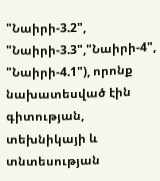"Նաիրի-3.2", "Նաիրի-3.3","Նաիրի-4", "Նաիրի-4.1"), որոնք նախատեսված էին գիտության, տեխնիկայի և տնտեսության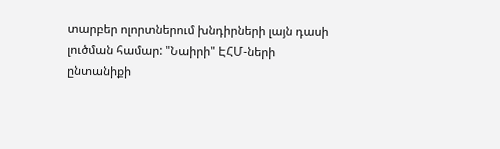տարբեր ոլորտներում խնդիրների լայն դասի լուծման համար: "Նաիրի" ԷՀՄ-ների ընտանիքի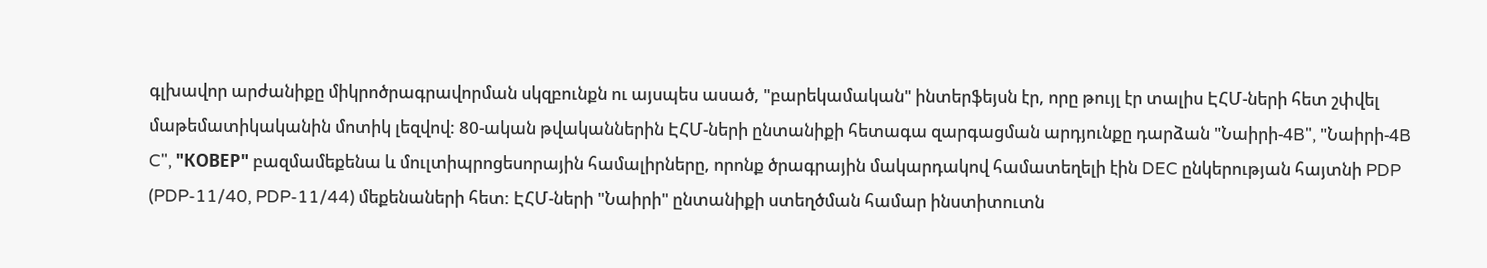գլխավոր արժանիքը միկրոծրագրավորման սկզբունքն ու այսպես ասած, "բարեկամական" ինտերֆեյսն էր, որը թույլ էր տալիս ԷՀՄ-ների հետ շփվել մաթեմատիկականին մոտիկ լեզվով: 80-ական թվականներին ԷՀՄ-ների ընտանիքի հետագա զարգացման արդյունքը դարձան "Նաիրի-4B", "Նաիրի-4B C", "КОВЕР" բազմամեքենա և մուլտիպրոցեսորային համալիրները, որոնք ծրագրային մակարդակով համատեղելի էին DEC ընկերության հայտնի PDP (PDP-11/40, PDP-11/44) մեքենաների հետ: ԷՀՄ-ների "Նաիրի" ընտանիքի ստեղծման համար ինստիտուտն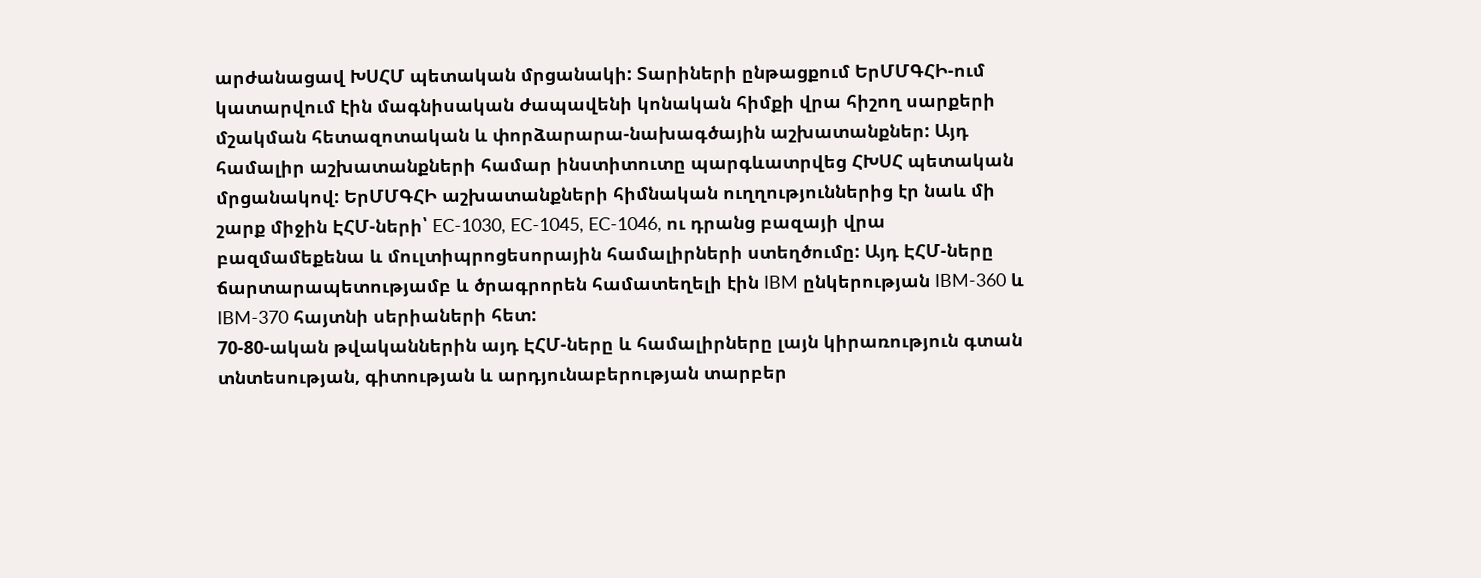արժանացավ ԽՍՀՄ պետական մրցանակի: Տարիների ընթացքում ԵրՄՄԳՀԻ-ում կատարվում էին մագնիսական ժապավենի կոնական հիմքի վրա հիշող սարքերի մշակման հետազոտական և փորձարարա-նախագծային աշխատանքներ: Այդ համալիր աշխատանքների համար ինստիտուտը պարգևատրվեց ՀԽՍՀ պետական մրցանակով: ԵրՄՄԳՀԻ աշխատանքների հիմնական ուղղություններից էր նաև մի շարք միջին ԷՀՄ-ների՝ EC-1030, EC-1045, EC-1046, ու դրանց բազայի վրա բազմամեքենա և մուլտիպրոցեսորային համալիրների ստեղծումը: Այդ ԷՀՄ-ները ճարտարապետությամբ և ծրագրորեն համատեղելի էին IBM ընկերության IBM-360 և IBM-370 հայտնի սերիաների հետ:
70-80-ական թվականներին այդ ԷՀՄ-ները և համալիրները լայն կիրառություն գտան տնտեսության, գիտության և արդյունաբերության տարբեր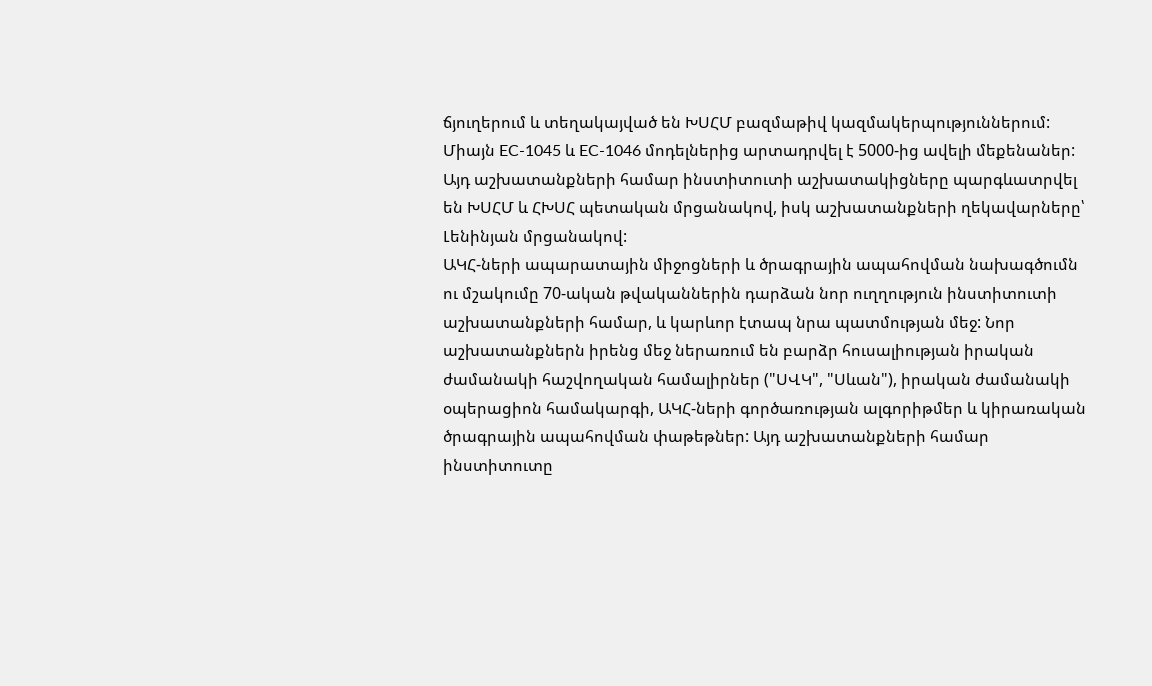ճյուղերում և տեղակայված են ԽՍՀՄ բազմաթիվ կազմակերպություններում: Միայն EC-1045 և EC-1046 մոդելներից արտադրվել է 5000-ից ավելի մեքենաներ: Այդ աշխատանքների համար ինստիտուտի աշխատակիցները պարգևատրվել են ԽՍՀՄ և ՀԽՍՀ պետական մրցանակով, իսկ աշխատանքների ղեկավարները՝ Լենինյան մրցանակով:
ԱԿՀ-ների ապարատային միջոցների և ծրագրային ապահովման նախագծումն ու մշակումը 70-ական թվականներին դարձան նոր ուղղություն ինստիտուտի աշխատանքների համար, և կարևոր էտապ նրա պատմության մեջ: Նոր աշխատանքներն իրենց մեջ ներառում են բարձր հուսալիության իրական ժամանակի հաշվողական համալիրներ ("ՍՎԿ", "Սևան"), իրական ժամանակի օպերացիոն համակարգի, ԱԿՀ-ների գործառության ալգորիթմեր և կիրառական ծրագրային ապահովման փաթեթներ: Այդ աշխատանքների համար ինստիտուտը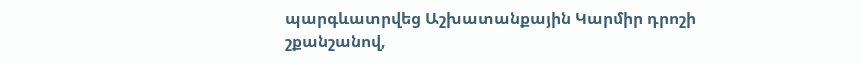պարգևատրվեց Աշխատանքային Կարմիր դրոշի շքանշանով,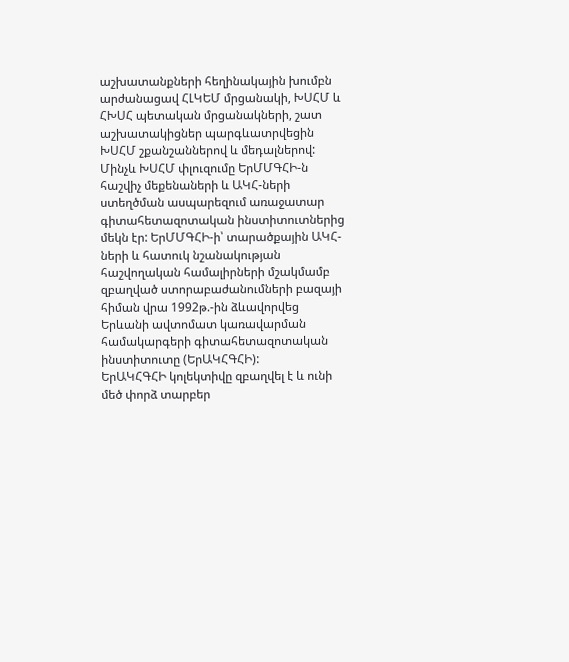աշխատանքների հեղինակային խումբն արժանացավ ՀԼԿԵՄ մրցանակի, ԽՍՀՄ և ՀԽՍՀ պետական մրցանակների, շատ աշխատակիցներ պարգևատրվեցին ԽՍՀՄ շքանշաններով և մեդալներով:
Մինչև ԽՍՀՄ փլուզումը ԵրՄՄԳՀԻ-ն հաշվիչ մեքենաների և ԱԿՀ-ների ստեղծման ասպարեզում առաջատար գիտահետազոտական ինստիտուտներից մեկն էր: ԵրՄՄԳՀԻ-ի՝ տարածքային ԱԿՀ-ների և հատուկ նշանակության հաշվողական համալիրների մշակմամբ զբաղված ստորաբաժանումների բազայի հիման վրա 1992թ.-ին ձևավորվեց Երևանի ավտոմատ կառավարման համակարգերի գիտահետազոտական ինստիտուտը (ԵրԱԿՀԳՀԻ):
ԵրԱԿՀԳՀԻ կոլեկտիվը զբաղվել է և ունի մեծ փորձ տարբեր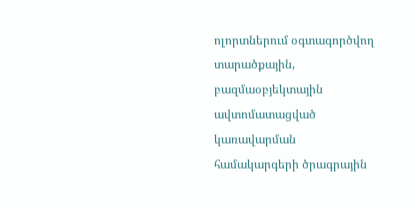ոլորտներում օգտագործվող տարածքային, բազմաօբյեկտային ավտոմատացված կառավարման համակարգերի ծրագրային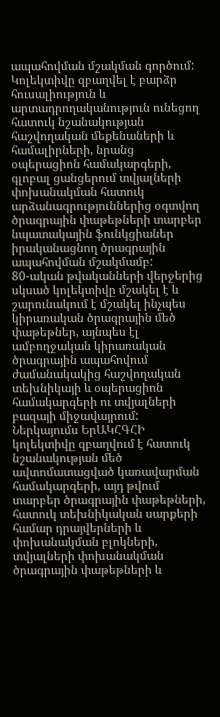ապահովման մշակման գործում: Կոլեկտիվը զբաղվել է բարձր հուսալիություն և արտադրողականություն ունեցող հատուկ նշանակության հաշվողական մեքենաների և համալիրների, նրանց օպերացիոն համակարգերի, գլոբալ ցանցերում տվյալների փոխանակման հատուկ արձանագրություններից օգտվող ծրագրային փաթեթների տարբեր նպատակային ֆունկցիաներ իրականացնող ծրագրային ապահովման մշակմամբ:
80-ական թվականների վերջերից սկսած կոլեկտիվը մշակել է և շարունակում է մշակել ինչպես կիրառական ծրագրային մեծ փաթեթներ, այնպես էլ ամբողջական կիրառական ծրագրային ապահովում ժամանակակից հաշվողական տեխնիկայի և օպերացիոն համակարգերի ու տվյալների բազայի միջավայրում:
Ներկայումս ԵրԱԿՀԳՀԻ կոլեկտիվը զբաղվում է հատուկ նշանակության մեծ ավտոմատացված կառավարման համակարգերի, այդ թվում տարբեր ծրագրային փաթեթների, հատուկ տեխնիկական սարքերի համար դրայվերների և փոխանակման բլոկների, տվյալների փոխանակման ծրագրային փաթեթների և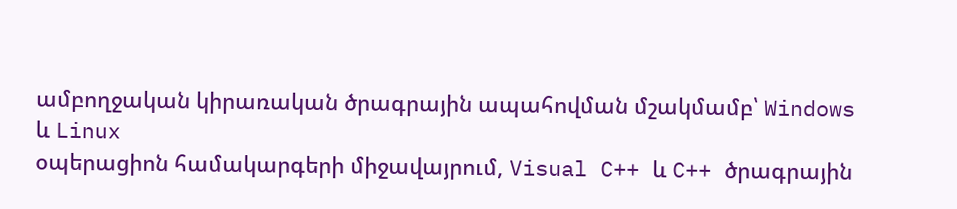ամբողջական կիրառական ծրագրային ապահովման մշակմամբ՝ Windows
և Linux
օպերացիոն համակարգերի միջավայրում, Visual C++ և C++ ծրագրային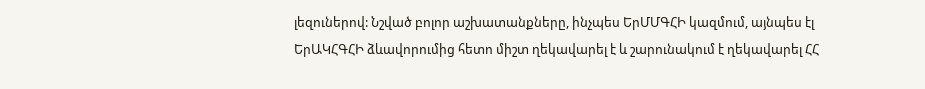լեզուներով: Նշված բոլոր աշխատանքները, ինչպես ԵրՄՄԳՀԻ կազմում, այնպես էլ ԵրԱԿՀԳՀԻ ձևավորումից հետո միշտ ղեկավարել է և շարունակում է ղեկավարել ՀՀ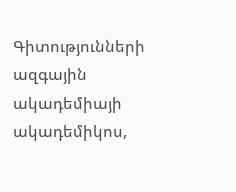Գիտությունների ազգային ակադեմիայի ակադեմիկոս,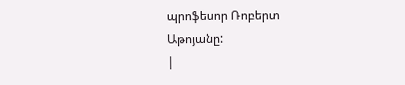պրոֆեսոր Ռոբերտ
Աթոյանը:
|